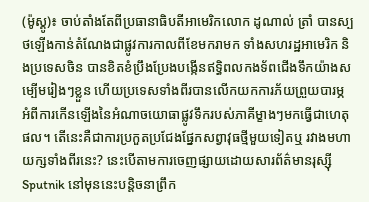(ម៉ូស្គូ)៖ ចាប់តាំងតែពីប្រធានាធិបតីអាមេរិកលោក ដូណាល់ ត្រាំ បានស្បថឡើងកាន់តំណែងជាផ្លូវការកាលពីខែមករាមក ទាំងសហរដ្ឋអាមេរិក និងប្រទេសចិន បានខិតខំប្រឹងប្រែងបង្កើនឥទ្ធិពលកងទ័ពជើងទឹកយ៉ាងសម្បើមរៀងៗខ្លួន ហើយប្រទេសទាំងពីរបានលើកយកការភ័យព្រួយបារម្ភ អំពីការកើនឡើងនៃអំណាចយោធាផ្លូវទឹករបស់ភាគីម្ខាងៗមកធ្វើជាហេតុផល។ តើនេះគឺជាការប្រកួតប្រជែងផ្នែកសព្វាវុធថ្មីមួយទៀតឬ រវាងមហាយក្សទាំងពីរនេះ? នេះបើតាមការចេញផ្សាយដោយសារព័ត៌មានរុស្ស៊ី Sputnik នៅមុននេះបន្តិចនាព្រឹក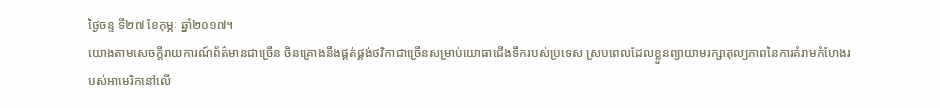ថ្ងៃចន្ទ ទី២៧ ខែកុម្ភៈ ឆ្នាំ២០១៧។
យោងតាមសេចក្តីរាយការណ៍ព័ត៌មានជាច្រើន ចិនគ្រោងនឹងផ្គត់ផ្គង់ថវិកាជាច្រើនសម្រាប់យោធាជើងទឹករបស់ប្រទេស ស្របពេលដែលខ្លួនព្យាយាមរក្សាតុល្យភាពនៃការគំរាមកំហែងរបស់អាមេរិកនៅលើ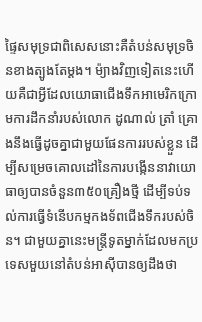ផ្ទៃសមុទ្រជាពិសេសនោះគឺតំបន់សមុទ្រចិនខាងត្បូងតែម្តង។ ម៉្យាងវិញទៀតនេះហើយគឺជាអ្វីដែលយោធាជើងទឹកអាមេរិកក្រោមការដឹកនាំរបស់លោក ដូណាល់ ត្រាំ គ្រោងនឹងធ្វើដូចគ្នាជាមួយផែនការរបស់ខ្លួន ដើម្បីសម្រេចគោលដៅនៃការបង្កើននាវាយោធាឲ្យបានចំនួន៣៥០គ្រឿងថ្មី ដើម្បីទប់ទល់ការធ្វើទំនើបកម្មកងទ័ពជើងទឹករបស់ចិន។ ជាមួយគ្នានេះមន្រ្តីទូតម្នាក់ដែលមកប្រទេសមួយនៅតំបន់អាស៊ីបានឲ្យដឹងថា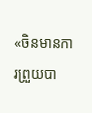«ចិនមានការព្រួយបា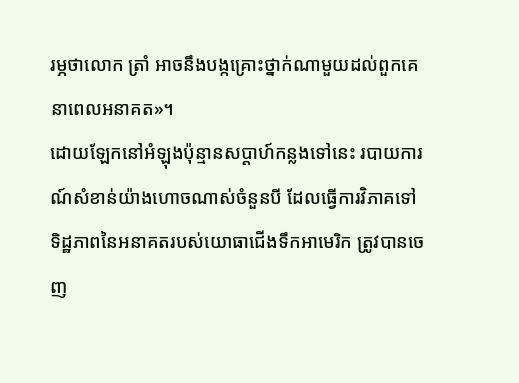រម្ភថាលោក ត្រាំ អាចនឹងបង្កគ្រោះថ្នាក់ណាមួយដល់ពួកគេនាពេលអនាគត»។
ដោយឡែកនៅអំឡុងប៉ុន្មានសប្តាហ៍កន្លងទៅនេះ របាយការណ៍សំខាន់យ៉ាងហោចណាស់ចំនួនបី ដែលធ្វើការវិភាគទៅទិដ្ឋភាពនៃអនាគតរបស់យោធាជើងទឹកអាមេរិក ត្រូវបានចេញ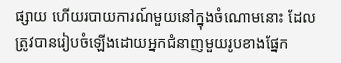ផ្សាយ ហើយរបាយការណ៍មួយនៅក្នុងចំណោមនោះ ដែលត្រូវបានរៀបចំឡើងដោយអ្នកជំនាញមួយរូបខាងផ្នែក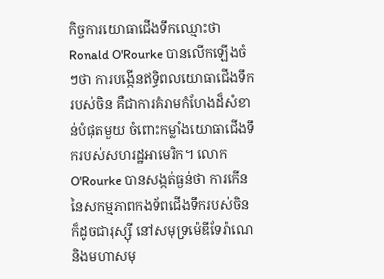កិច្ចការយោធាជើងទឹកឈ្មោះថា Ronald O'Rourke បានលើកឡើងចំៗថា ការបង្កើនឥទ្ធិពលយោធាជើងទឹករបស់ចិន គឺជាការគំរាមកំហែងដ៏សំខាន់បំផុតមួយ ចំពោះកម្លាំងយោធាជើងទឹករបស់សហរដ្ឋអាមេរិក។ លោក O'Rourke បានសង្កត់ធ្ងន់ថា ការកើននៃសកម្មភាពកងទ័ពជើងទឹករបស់ចិនក៏ដូចជារុស្ស៊ី នៅសមុទ្រម៉េឌីទែរ៉ាណេ និងមហាសមុ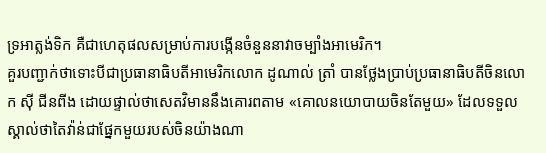ទ្រអាត្លង់ទិក គឺជាហេតុផលសម្រាប់ការបង្កើនចំនួននាវាចម្បាំងអាមេរិក។
គួរបញ្ជាក់ថាទោះបីជាប្រធានាធិបតីអាមេរិកលោក ដូណាល់ ត្រាំ បានថ្លែងប្រាប់ប្រធានាធិបតីចិនលោក ស៊ី ជីនពីង ដោយផ្ទាល់ថាសេតវិមាននឹងគោរពតាម «គោលនយោបាយចិនតែមួយ» ដែលទទួលស្គាល់ថាតៃវ៉ាន់ជាផ្នែកមួយរបស់ចិនយ៉ាងណា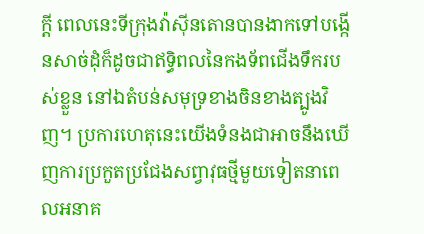ក្តី ពេលនេះទីក្រុងវ៉ាស៊ីនតោនបានងាកទៅបង្កើនសាច់ដុំក៏ដូចជាឥទ្ធិពលនៃកងទ័ពជើងទឹករបស់ខ្លួន នៅឯតំបន់សមុទ្រខាងចិនខាងត្បូងវិញ។ ប្រការហេតុនេះយើងទំនងជាអាចនឹងឃើញការប្រកួតប្រជែងសព្វាវុធថ្មីមួយទៀតនាពេលអនាគ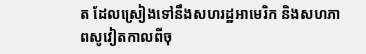ត ដែលស្រៀងទៅនឹងសហរដ្ឋអាមេរិក និងសហភាពសូវៀតកាលពីចុ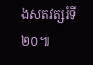ងសតវត្សរ៍ទី២០៕